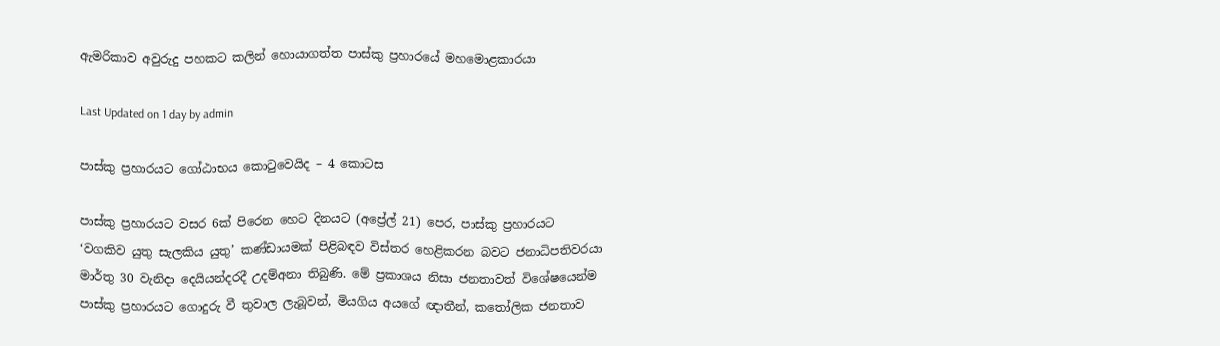ඇමරිකාව අවුරුදු පහකට කලින් හොයාගත්ත පාස්කු ප්‍රහාරයේ මහමොළකාරයා

Last Updated on 1 day by admin

පාස්කු ප්‍රහාරයට ගෝඨාභය කොටුවෙයිද – 4 කොටස

පාස්කු ප්‍රහාරයට වසර 6ක් පිරෙන හෙට දිනයට (අප්‍රේල් 21) පෙර, පාස්කු ප්‍රහාරයට ‘වගකිව යුතු සැලකිය යුතු’ කණ්ඩායමක් පිළිබඳව විස්තර හෙළිකරන බවට ජනාධිපතිවරයා මාර්තු 30 වැනිදා දෙයියන්දරදී උදම්අනා තිබුණි. මේ ප්‍රකාශය නිසා ජනතාවත් විශේෂයෙන්ම පාස්කු ප්‍රහාරයට ගොදුරු වී තුවාල ලැබූවන්, මියගිය අයගේ ඥාතීන්, කතෝලික ජනතාව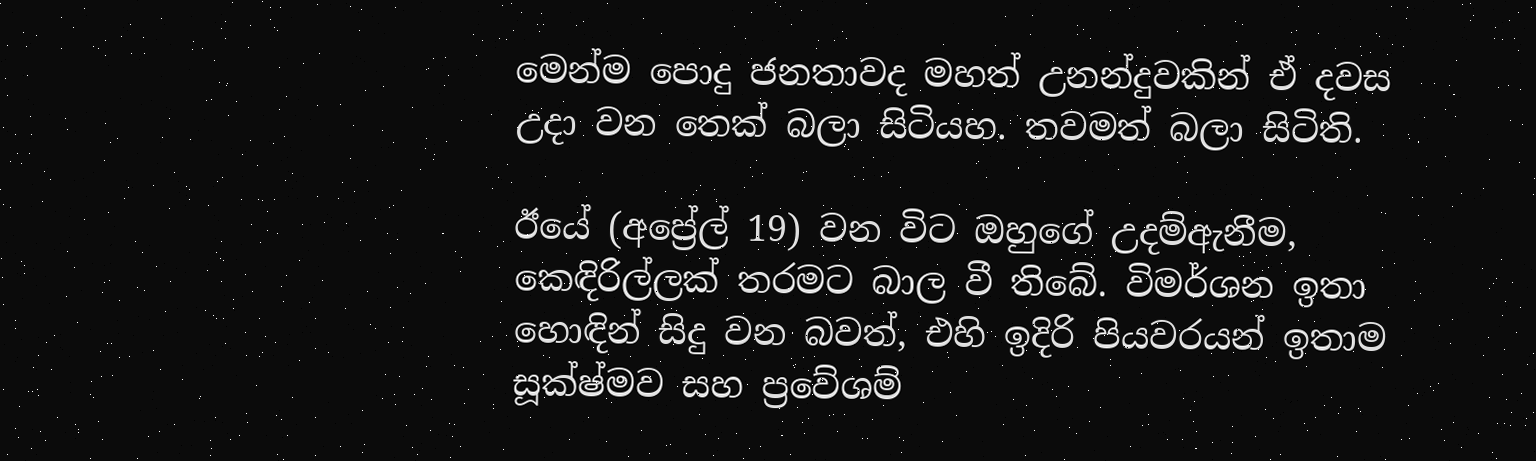මෙන්ම පොදු ජනතාවද මහත් උනන්දුවකින් ඒ දවස උදා වන තෙක් බලා සිටියහ. තවමත් බලා සිටිති.

ඊයේ (අප්‍රේල් 19) වන විට ඔහුගේ උදම්ඇනීම, කෙඳිරිල්ලක් තරමට බාල වී තිබේ. විමර්ශන ඉතා හොඳින් සිදු වන බවත්, එහි ඉදිරි පියවරයන් ඉතාම සූක්ෂ්මව සහ ප්‍රවේශම්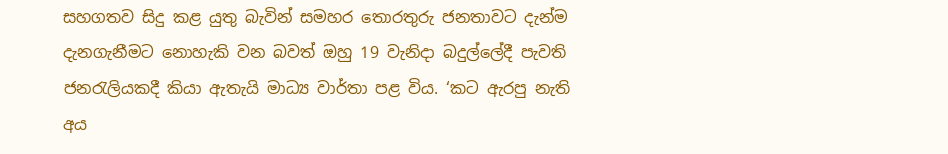සහගතව සිදු කළ යුතු බැවින් සමහර තොරතුරු ජනතාවට දැන්ම දැනගැනීමට නොහැකි වන බවත් ඔහු 19 වැනිදා බදුල්ලේදී පැවති ජනරැලියකදී කියා ඇතැයි මාධ්‍ය වාර්තා පළ විය. ‘කට ඇරපු නැති අය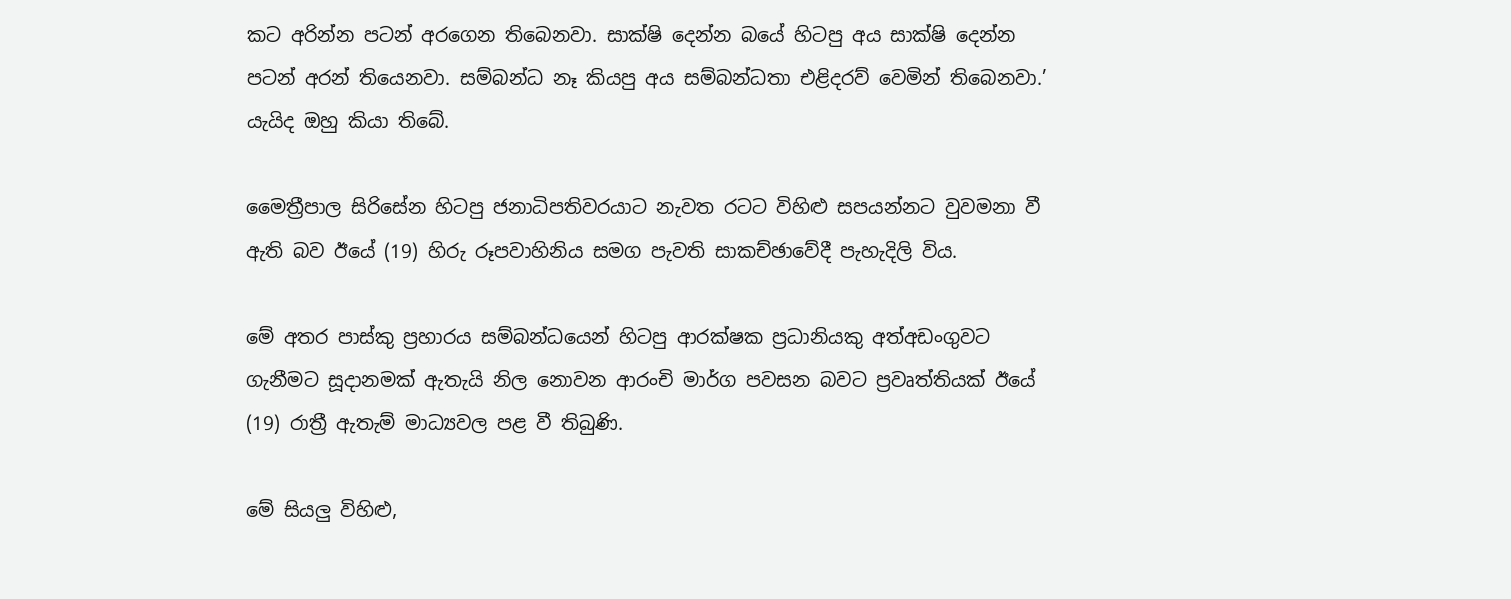කට අරින්න පටන් අරගෙන තිබෙනවා. සාක්ෂි දෙන්න බයේ හිටපු අය සාක්ෂි දෙන්න පටන් අරන් තියෙනවා. සම්බන්ධ නෑ කියපු අය සම්බන්ධතා එළිදරව් වෙමින් තිබෙනවා.’ යැයිද ඔහු කියා තිබේ.

මෛත්‍රීපාල සිරිසේන හිටපු ජනාධිපතිවරයාට නැවත රටට විහිළු සපයන්නට වුවමනා වී ඇති බව ඊයේ (19) හිරු රූපවාහිනිය සමග පැවති සාකච්ඡාවේදී පැහැදිලි විය.

මේ අතර පාස්කු ප්‍රහාරය සම්බන්ධයෙන් හිටපු ආරක්ෂක ප්‍රධානියකු අත්අඩංගුවට ගැනීමට සූදානමක් ඇතැයි නිල නොවන ආරංචි මාර්ග පවසන බවට ප්‍රවෘත්තියක් ඊයේ (19) රාත්‍රී ඇතැම් මාධ්‍යවල පළ වී තිබුණි.

මේ සියලු විහිළු,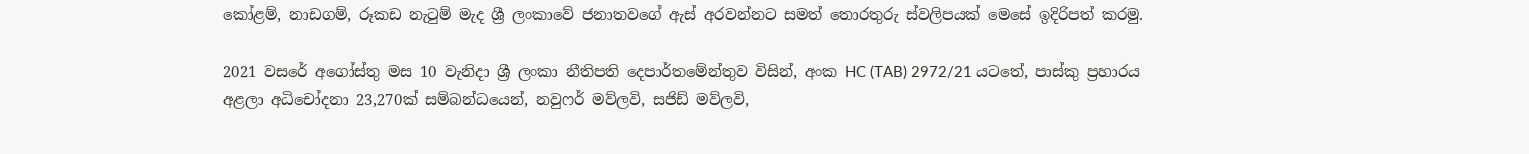කෝළම්, නාඩගම්, රූකඩ නැටුම් මැද ශ්‍රී ලංකාවේ ජනාතවගේ ඇස් අරවන්නට සමත් තොරතුරු ස්වලිපයක් මෙසේ ඉදිරිපත් කරමු.

2021 වසරේ අගෝස්තු මස 10 වැනිදා ශ්‍රී ලංකා නීතිපති දෙපාර්තමේන්තුව විසින්, අංක HC (TAB) 2972/21 යටතේ, පාස්කු ප්‍රහාරය අළලා අධිචෝදනා 23,270ක් සම්බන්ධයෙන්, නවුෆර් මව්ලවි, සජිඩ් මව්ලවි,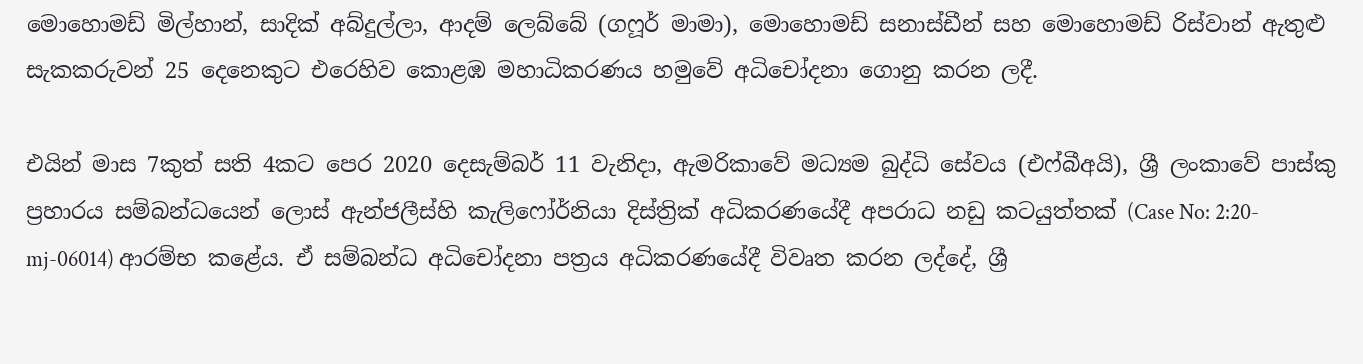මොහොමඩ් මිල්හාන්, සාදික් අබ්දුල්ලා, ආදම් ලෙබ්බේ (ගෆූර් මාමා), මොහොමඩ් සනාස්ඩීන් සහ මොහොමඩ් රිස්වාන් ඇතුළු සැකකරුවන් 25 දෙනෙකුට එරෙහිව කොළඹ මහාධිකරණය හමුවේ අධිචෝදනා ගොනු කරන ලදී.

එයින් මාස 7කුත් සති 4කට පෙර 2020 දෙසැම්බර් 11 වැනිදා, ඇමරිකාවේ මධ්‍යම බුද්ධි සේවය (එෆ්බීඅයි), ශ්‍රී ලංකාවේ පාස්කු ප්‍රහාරය සම්බන්ධයෙන් ලොස් ඇන්ජලීස්හි කැලිෆෝර්නියා දිස්ත්‍රික් අධිකරණයේදී අපරාධ නඩු කටයුත්තක් (Case No: 2:20-mj-06014) ආරම්භ කළේය. ඒ සම්බන්ධ අධිචෝදනා පත්‍රය අධිකරණයේදී විවෘත කරන ලද්දේ, ශ්‍රී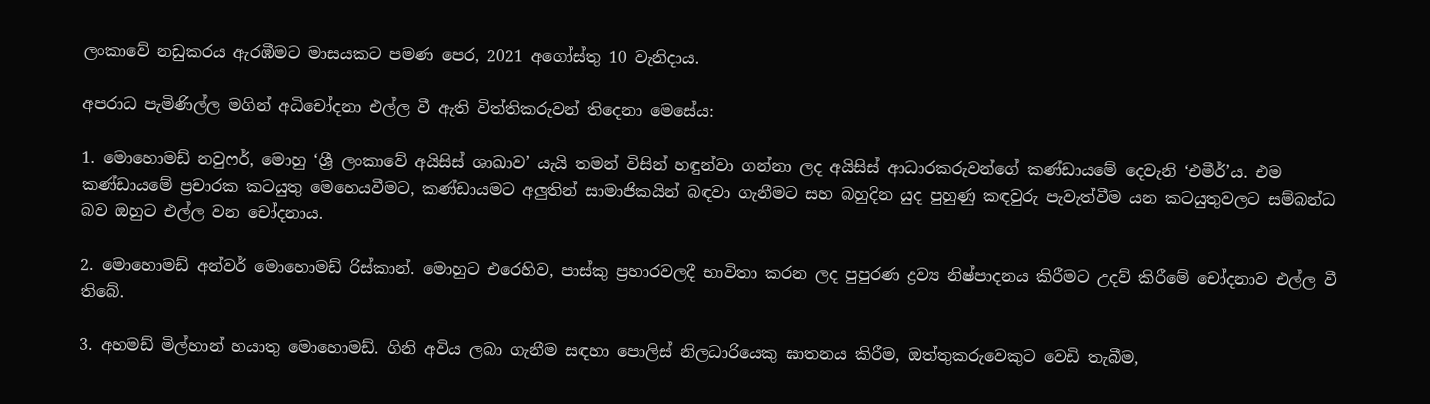ලංකාවේ නඩුකරය ඇරඹීමට මාසයකට පමණ පෙර, 2021 අගෝස්තු 10 වැනිදාය.

අපරාධ පැමිණිල්ල මගින් අධිචෝදනා එල්ල වී ඇති විත්තිකරුවන් තිදෙනා මෙසේය:

1. මොහොමඩ් නවුෆර්, මොහු ‘ශ්‍රී ලංකාවේ අයිසිස් ශාඛාව’ යැයි තමන් විසින් හඳුන්වා ගන්නා ලද අයිසිස් ආධාරකරුවන්ගේ කණ්ඩායමේ දෙවැනි ‘එමීර්’ය. එම කණ්ඩායමේ ප්‍රචාරක කටයුතු මෙහෙයවීමට, කණ්ඩායමට අලුතින් සාමාජිකයින් බඳවා ගැනීමට සහ බහුදින යුද පුහුණු කඳවුරු පැවැත්වීම යන කටයුතුවලට සම්බන්ධ බව ඔහුට එල්ල වන චෝදනාය.

2. මොහොමඩ් අන්වර් මොහොමඩ් රිස්කාන්. මොහුට එරෙහිව, පාස්කු ප්‍රහාරවලදී භාවිතා කරන ලද පුපුරණ ද්‍රව්‍ය නිෂ්පාදනය කිරීමට උදව් කිරීමේ චෝදනාව එල්ල වී තිබේ.

3. අහමඩ් මිල්හාන් හයාතු මොහොමඩ්. ගිනි අවිය ලබා ගැනීම සඳහා පොලිස් නිලධාරියෙකු ඝාතනය කිරීම, ඔත්තුකරුවෙකුට වෙඩි තැබීම,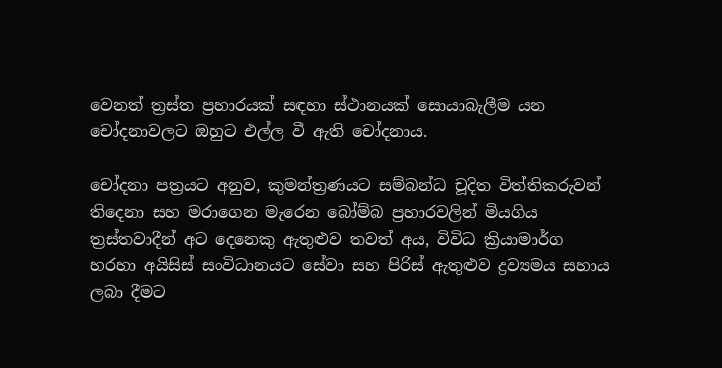වෙනත් ත්‍රස්ත ප්‍රහාරයක් සඳහා ස්ථානයක් සොයාබැලීම යන චෝදනාවලට ඔහුට එල්ල වී ඇති චෝදනාය.

චෝදනා පත්‍රයට අනුව, කුමන්ත්‍රණයට සම්බන්ධ චූදිත විත්තිකරුවන් තිදෙනා සහ මරාගෙන මැරෙන බෝම්බ ප්‍රහාරවලින් මියගිය ත්‍රස්තවාදීන් අට දෙනෙකු ඇතුළුව තවත් අය, විවිධ ක්‍රියාමාර්ග හරහා අයිසිස් සංවිධානයට සේවා සහ පිරිස් ඇතුළුව ද්‍රව්‍යමය සහාය ලබා දීමට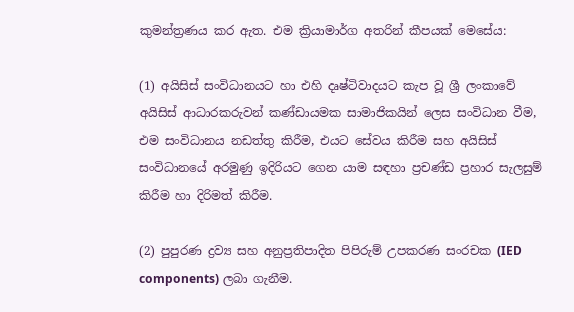කුමන්ත්‍රණය කර ඇත. එම ක්‍රියාමාර්ග අතරින් කීපයක් මෙසේය:

(1) අයිසිස් සංවිධානයට හා එහි දෘෂ්ටිවාදයට කැප වූ ශ්‍රී ලංකාවේ අයිසිස් ආධාරකරුවන් කණ්ඩායමක සාමාජිකයින් ලෙස සංවිධාන වීම, එම සංවිධානය නඩත්තු කිරීම, එයට සේවය කිරීම සහ අයිසිස් සංවිධානයේ අරමුණු ඉදිරියට ගෙන යාම සඳහා ප්‍රචණ්ඩ ප්‍රහාර සැලසුම් කිරීම හා දිරිමත් කිරීම.

(2) පුපුරණ ද්‍රව්‍ය සහ අනුප්‍රතිපාදිත පිපිරුම් උපකරණ සංරචක (IED components) ලබා ගැනීම.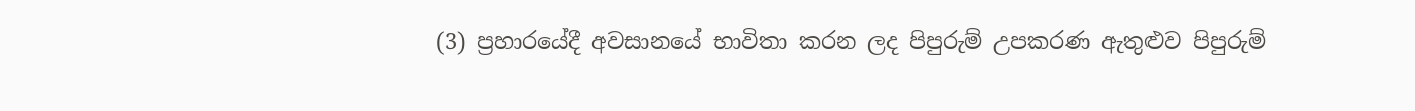(3) ප්‍රහාරයේදී අවසානයේ භාවිතා කරන ලද පිපුරුම් උපකරණ ඇතුළුව පිපුරුම්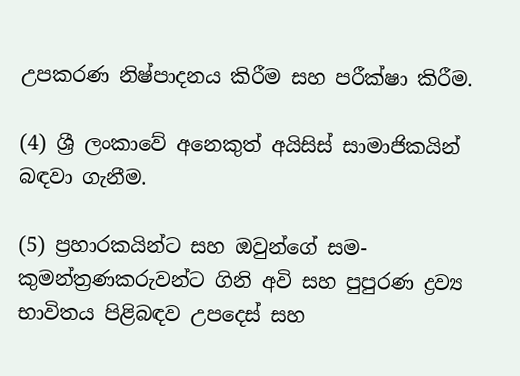උපකරණ නිෂ්පාදනය කිරීම සහ පරීක්ෂා කිරීම.

(4) ශ්‍රී ලංකාවේ අනෙකුත් අයිසිස් සාමාජිකයින් බඳවා ගැනීම.

(5) ප්‍රහාරකයින්ට සහ ඔවුන්ගේ සම-කුමන්ත්‍රණකරුවන්ට ගිනි අවි සහ පුපුරණ ද්‍රව්‍ය භාවිතය පිළිබඳව උපදෙස් සහ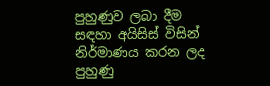පුහුණුව ලබා දීම සඳහා අයිසිස් විසින් නිර්මාණය කරන ලද පුහුණු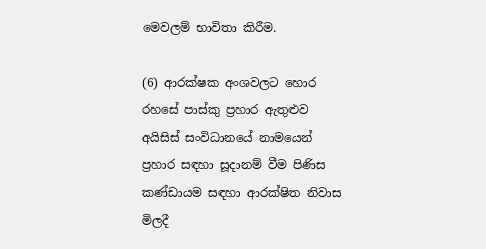මෙවලම් භාවිතා කිරීම.

(6) ආරක්ෂක අංශවලට හොර රහසේ පාස්කු ප්‍රහාර ඇතුළුව අයිසිස් සංවිධානයේ නාමයෙන් ප්‍රහාර සඳහා සූදානම් වීම පිණිස කණ්ඩායම සඳහා ආරක්ෂිත නිවාස මිලදී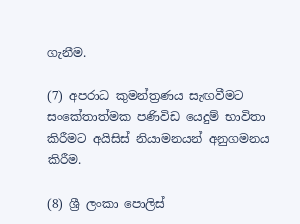ගැනීම.

(7) අපරාධ කුමන්ත්‍රණය සැඟවීමට සංකේතාත්මක පණිවිඩ යෙදුම් භාවිතා කිරීමට අයිසිස් නියාමනයන් අනුගමනය කිරීම.

(8) ශ්‍රී ලංකා පොලිස්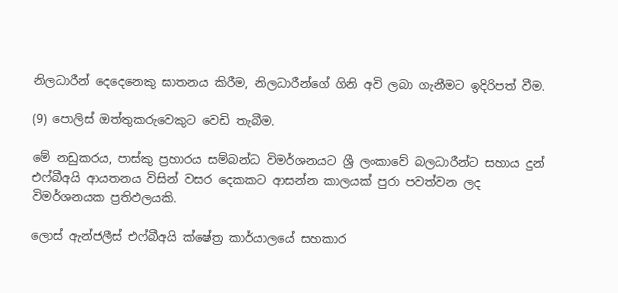නිලධාරීන් දෙදෙනෙකු ඝාතනය කිරීම, නිලධාරීන්ගේ ගිනි අවි ලබා ගැනීමට ඉදිරිපත් වීම.

(9) පොලිස් ඔත්තුකරුවෙකුට වෙඩි තැබීම.

මේ නඩුකරය, පාස්කු ප්‍රහාරය සම්බන්ධ විමර්ශනයට ශ්‍රී ලංකාවේ බලධාරීන්ට සහාය දුන් එෆ්බීඅයි ආයතනය විසින් වසර දෙකකට ආසන්න කාලයක් පුරා පවත්වන ලද විමර්ශනයක ප්‍රතිඵලයකි.

ලොස් ඇන්ජලීස් එෆ්බීඅයි ක්ෂේත්‍ර කාර්යාලයේ සහකාර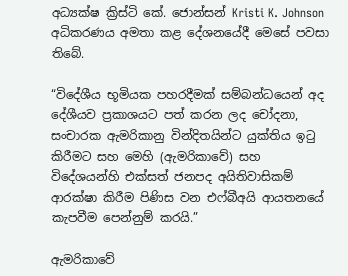අධ්‍යක්ෂ ක්‍රිස්ටි කේ. ජොන්සන් Kristi K. Johnson අධිකරණය අමතා කළ දේශනයේදී මෙසේ පවසා තිබේ.

“විදේශීය භූමියක පහරදීමක් සම්බන්ධයෙන් අද දේශීයව ප්‍රකාශයට පත් කරන ලද චෝදනා, සංචාරක ඇමරිකානු වින්දිතයින්ට යුක්තිය ඉටු කිරීමට සහ මෙහි (ඇමරිකාවේ) සහ විදේශයන්හි එක්සත් ජනපද අයිතිවාසිකම් ආරක්ෂා කිරීම පිණිස වන එෆ්බීඅයි ආයතනයේ කැපවීම පෙන්නුම් කරයි.”

ඇමරිකාවේ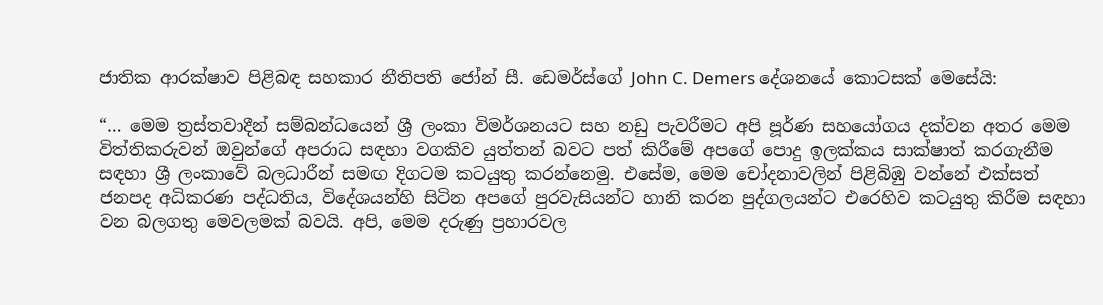ජාතික ආරක්ෂාව පිළිබඳ සහකාර නීතිපති ජෝන් සී. ඩෙමර්ස්ගේ John C. Demers දේශනයේ කොටසක් මෙසේයි:

“… මෙම ත්‍රස්තවාදීන් සම්බන්ධයෙන් ශ්‍රී ලංකා විමර්ශනයට සහ නඩු පැවරීමට අපි පූර්ණ සහයෝගය දක්වන අතර මෙම විත්තිකරුවන් ඔවුන්ගේ අපරාධ සඳහා වගකිව යුත්තන් බවට පත් කිරීමේ අපගේ පොදු ඉලක්කය සාක්ෂාත් කරගැනීම සඳහා ශ්‍රී ලංකාවේ බලධාරීන් සමඟ දිගටම කටයුතු කරන්නෙමු. එසේම, මෙම චෝදනාවලින් පිළිබිඹු වන්නේ එක්සත් ජනපද අධිකරණ පද්ධතිය, විදේශයන්හි සිටින අපගේ පුරවැසියන්ට හානි කරන පුද්ගලයන්ට එරෙහිව කටයුතු කිරීම සඳහා වන බලගතු මෙවලමක් බවයි. අපි, මෙම දරුණු ප්‍රහාරවල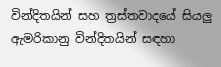වින්දිතයින් සහ ත්‍රස්තවාදයේ සියලු ඇමරිකානු වින්දිතයින් සඳහා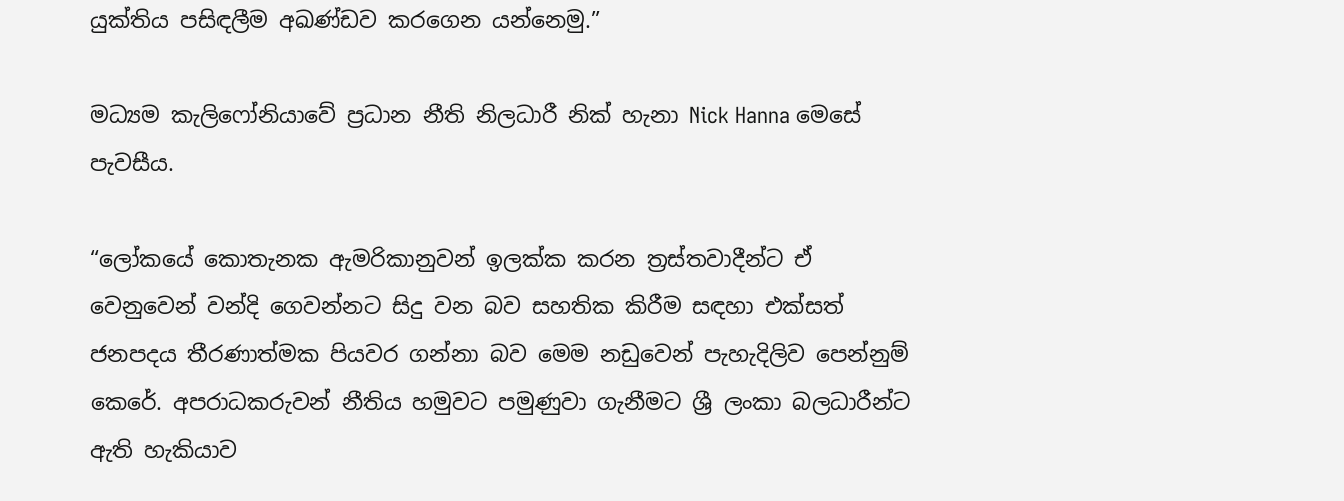යුක්තිය පසිඳලීම අඛණ්ඩව කරගෙන යන්නෙමු.”

මධ්‍යම කැලිෆෝනියාවේ ප්‍රධාන නීති නිලධාරී නික් හැනා Nick Hanna මෙසේ පැවසීය.

“ලෝකයේ කොතැනක ඇමරිකානුවන් ඉලක්ක කරන ත්‍රස්තවාදීන්ට ඒ වෙනුවෙන් වන්දි ගෙවන්නට සිදු වන බව සහතික කිරීම සඳහා එක්සත් ජනපදය තීරණාත්මක පියවර ගන්නා බව මෙම නඩුවෙන් පැහැදිලිව පෙන්නුම් කෙරේ. අපරාධකරුවන් නීතිය හමුවට පමුණුවා ගැනීමට ශ්‍රී ලංකා බලධාරීන්ට ඇති හැකියාව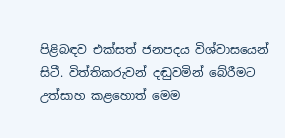පිළිබඳව එක්සත් ජනපදය විශ්වාසයෙන් සිටී. විත්තිකරුවන් දඬුවමින් බේරීමට උත්සාහ කළහොත් මෙම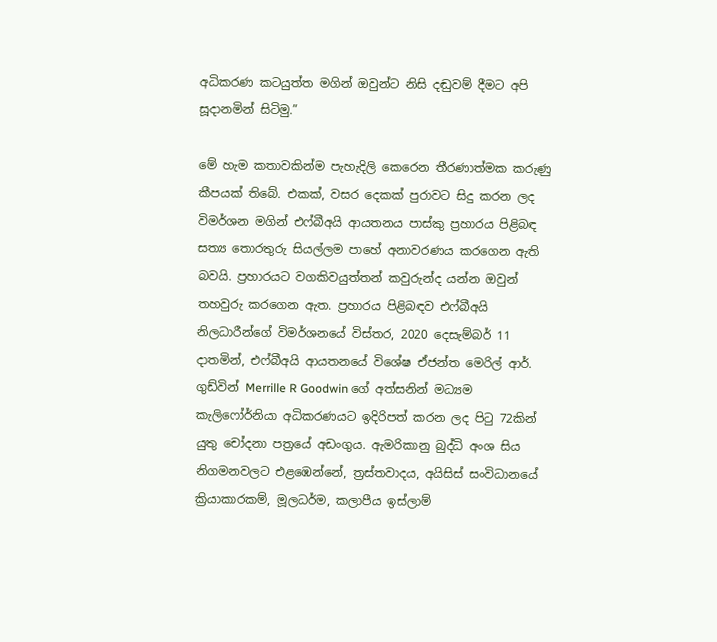අධිකරණ කටයුත්ත මගින් ඔවුන්ට නිසි දඬුවම් දීමට අපි සූදානමින් සිටිමු.”

මේ හැම කතාවකින්ම පැහැදිලි කෙරෙන තීරණාත්මක කරුණු කීපයක් තිබේ. එකක්, වසර දෙකක් පුරාවට සිදු කරන ලද විමර්ශන මගින් එෆ්බීඅයි ආයතනය පාස්කු ප්‍රහාරය පිළිබඳ සත්‍ය තොරතුරු සියල්ලම පාහේ අනාවරණය කරගෙන ඇති බවයි. ප්‍රහාරයට වගකිවයුත්තන් කවුරුන්ද යන්න ඔවුන් තහවුරු කරගෙන ඇත. ප්‍රහාරය පිළිබඳව එෆ්බීඅයි නිලධාරීන්ගේ විමර්ශනයේ විස්තර, 2020 දෙසැම්බර් 11 දාතමින්, එෆ්බීඅයි ආයතනයේ විශේෂ ඒජන්ත මෙරිල් ආර්. ගුඩ්වින් Merrille R Goodwin ගේ අත්සනින් මධ්‍යම කැලිෆෝර්නියා අධිකරණයට ඉදිරිපත් කරන ලද පිටු 72කින් යුතු චෝදනා පත්‍රයේ අඩංගුය. ඇමරිකානු බුද්ධි අංශ සිය නිගමනවලට එළඹෙන්නේ, ත්‍රස්තවාදය, අයිසිස් සංවිධානයේ ක්‍රියාකාරකම්, මූලධර්ම, කලාපීය ඉස්ලාම්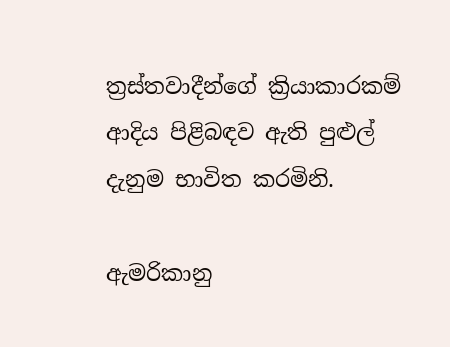ත්‍රස්තවාදීන්ගේ ක්‍රියාකාරකම් ආදිය පිළිබඳව ඇති පුළුල් දැනුම භාවිත කරමිනි.

ඇමරිකානු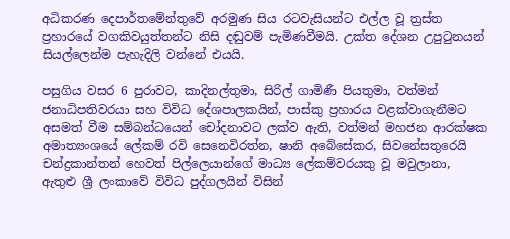අධිකරණ දෙපාර්තමේන්තුවේ අරමුණ සිය රටවැසියන්ට එල්ල වූ ත්‍රස්ත ප්‍රහාරයේ වගකිවයුත්තන්ට නිසි දඬුවම් පැමිණවීමයි. උක්ත දේශන උපුටුනයන් සියල්ලෙන්ම පැහැදිලි වන්නේ එයයි.

පසුගිය වසර 6 පුරාවට, කාදිනල්තුමා, සිරිල් ගාමිණී පියතුමා, වත්මන් ජනාධිපතිවරයා සහ විවිධ දේශපාලකයින්, පාස්කු ප්‍රහාරය වළක්වාගැනීමට අසමත් වීම සම්බන්ධයෙන් චෝදනාවට ලක්ව ඇති, වත්මන් මහජන ආරක්ෂක අමාත්‍යංශයේ ලේකම් රවි සෙනෙවිරත්න, ෂානි අබේසේකර, සිවනේසතුරෙයි චන්ද්‍රකාන්තන් හෙවත් පිල්ලෙයාන්ගේ මාධ්‍ය ලේකම්වරයකු වූ මවුලානා, ඇතුළු ශ්‍රී ලංකාවේ විවිධ පුද්ගලයින් විසින්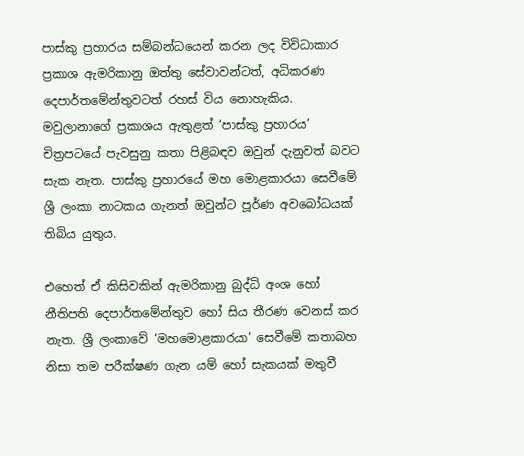පාස්කු ප්‍රහාරය සම්බන්ධයෙන් කරන ලද විවිධාකාර ප්‍රකාශ ඇමරිකානු ඔත්තු සේවාවන්ටත්, අධිකරණ දෙපාර්තමේන්තුවටත් රහස් විය නොහැකිය. මවුලානාගේ ප්‍රකාශය ඇතුළත් ‘පාස්කු ප්‍රහාරය’ චිත්‍රපටයේ පැවසුනු කතා පිළිබඳව ඔවුන් දැනුවත් බවට සැක නැත. පාස්කු ප්‍රහාරයේ මහ මොළකාරයා සෙවීමේ ශ්‍රී ලංකා නාටකය ගැනත් ඔවුන්ට පූර්ණ අවබෝධයක් තිබිය යුතුය.

එහෙත් ඒ කිසිවකින් ඇමරිකානු බුද්ධි අංශ හෝ නීතිපති දෙපාර්තමේන්තුව හෝ සිය තීරණ වෙනස් කර නැත. ශ්‍රී ලංකාවේ ‘මහමොළකාරයා’ සෙවීමේ කතාබහ නිසා තම පරීක්ෂණ ගැන යම් හෝ සැකයක් මතුවී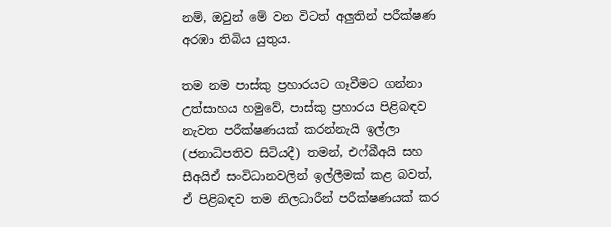නම්, ඔවුන් මේ වන විටත් අලුතින් පරීක්ෂණ අරඹා තිබිය යුතුය.

තම නම පාස්කු ප්‍රහාරයට ගෑවීමට ගන්නා උත්සාහය හමුවේ, පාස්කු ප්‍රහාරය පිළිබඳව නැවත පරීක්ෂණයක් කරන්නැයි ඉල්ලා (ජනාධිපතිව සිටියදී) තමන්, එෆ්බීඅයි සහ සීඅයිඒ සංවිධානවලින් ඉල්ලීමක් කළ බවත්, ඒ පිළිබඳව තම නිලධාරීන් පරීක්ෂණයක් කර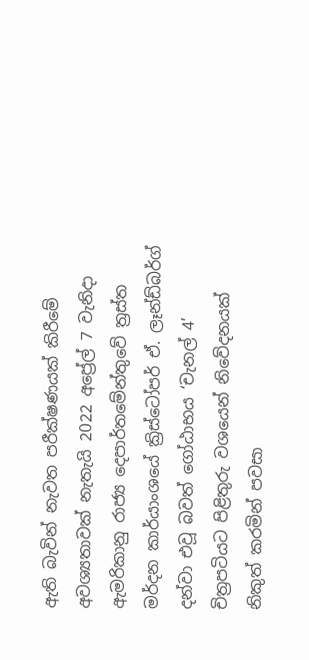ඇති බැවින් නැවත පරීක්ෂණයක් කිරීමේ අවශ්‍යතාවක් නැතැයි 2022 අප්‍රේල් 7 වැනිදා ඇමරිකානු රාජ්‍ය දෙපාර්තමේන්තුවේ ත්‍රස්ත මර්දන කාර්යාංශයේ ක්‍රිස්ටෝපර් ඒ. ලෑන්ඩ්බර්ග් දන්වා එවූ බවත් ගෝඨාභය ‘චැනල් 4’ චිත්‍රපටියට පිළිතුරු වශයෙන් නිවේදනයක් නිකුත් කරමින් පවසා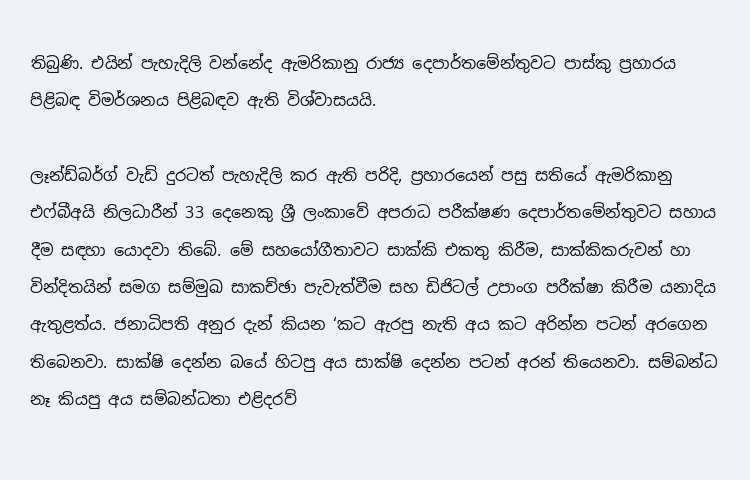තිබුණි. එයින් පැහැදිලි වන්නේද ඇමරිකානු රාජ්‍ය දෙපාර්තමේන්තුවට පාස්කු ප්‍රහාරය පිළිබඳ විමර්ශනය පිළිබඳව ඇති විශ්වාසයයි.

ලෑන්ඩ්බර්ග් වැඩි දුරටත් පැහැදිලි කර ඇති පරිදි, ප්‍රහාරයෙන් පසු සතියේ ඇමරිකානු එෆ්බීඅයි නිලධාරීන් 33 දෙනෙකු ශ්‍රී ලංකාවේ අපරාධ පරීක්ෂණ දෙපාර්තමේන්තුවට සහාය දීම සඳහා යොදවා තිබේ. මේ සහයෝගීතාවට සාක්කි එකතු කිරීම, සාක්කිකරුවන් හා වින්දිතයින් සමග සම්මුඛ සාකච්ඡා පැවැත්වීම සහ ඩිජිටල් උපාංග පරීක්ෂා කිරීම යනාදිය ඇතුළත්ය. ජනාධිපති අනුර දැන් කියන ‘කට ඇරපු නැති අය කට අරින්න පටන් අරගෙන තිබෙනවා. සාක්ෂි දෙන්න බයේ හිටපු අය සාක්ෂි දෙන්න පටන් අරන් තියෙනවා. සම්බන්ධ නෑ කියපු අය සම්බන්ධතා එළිදරව්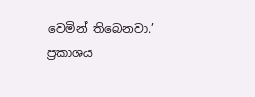වෙමින් තිබෙනවා.’ ප්‍රකාශය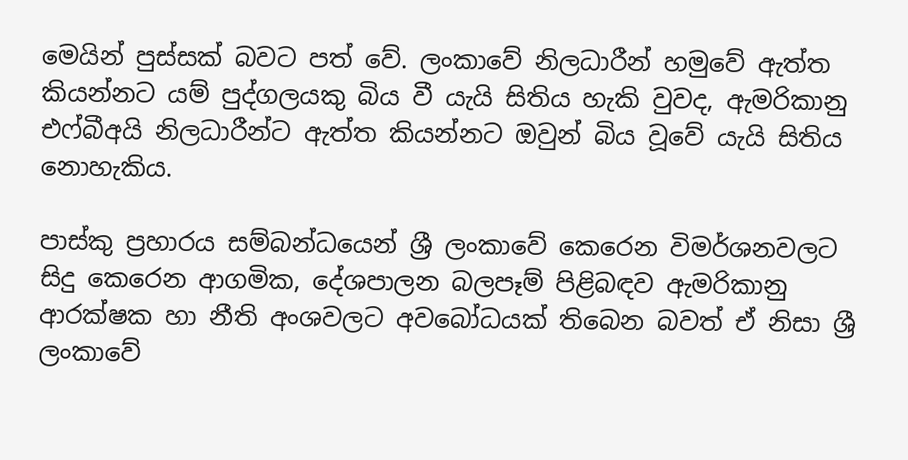මෙයින් පුස්සක් බවට පත් වේ. ලංකාවේ නිලධාරීන් හමුවේ ඇත්ත කියන්නට යම් පුද්ගලයකු බිය වී යැයි සිතිය හැකි වුවද, ඇමරිකානු එෆ්බීඅයි නිලධාරීන්ට ඇත්ත කියන්නට ඔවුන් බිය වූවේ යැයි සිතිය නොහැකිය.

පාස්කු ප්‍රහාරය සම්බන්ධයෙන් ශ්‍රී ලංකාවේ කෙරෙන විමර්ශනවලට සිදු කෙරෙන ආගමික, දේශපාලන බලපෑම් පිළිබඳව ඇමරිකානු ආරක්ෂක හා නීති අංශවලට අවබෝධයක් තිබෙන බවත් ඒ නිසා ශ්‍රී ලංකාවේ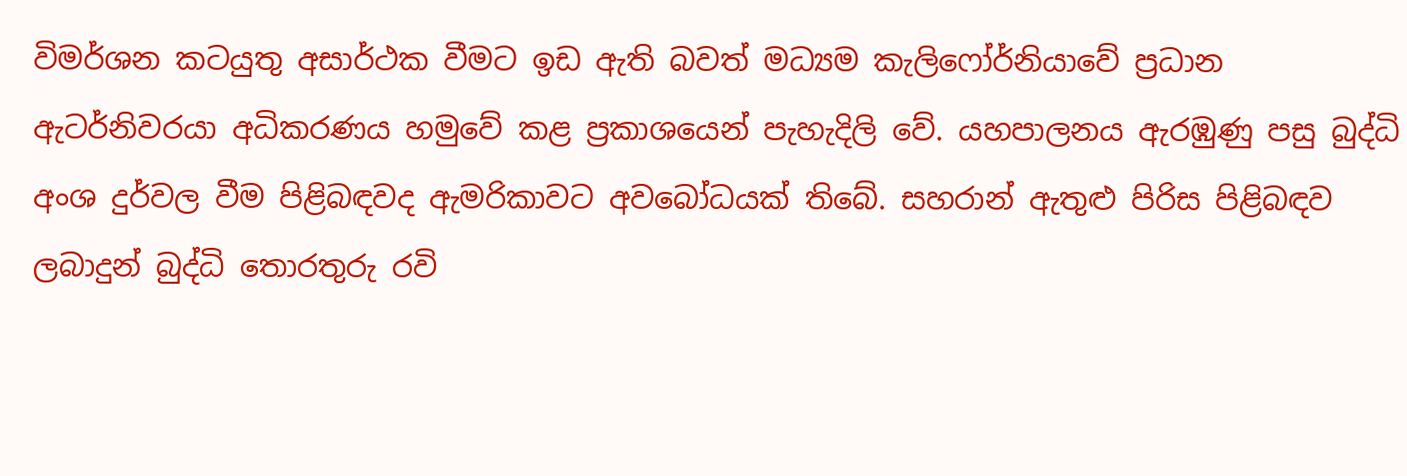විමර්ශන කටයුතු අසාර්ථක වීමට ඉඩ ඇති බවත් මධ්‍යම කැලිෆෝර්නියාවේ ප්‍රධාන ඇටර්නිවරයා අධිකරණය හමුවේ කළ ප්‍රකාශයෙන් පැහැදිලි වේ. යහපාලනය ඇරඹුණු පසු බුද්ධි අංශ දුර්වල වීම පිළිබඳවද ඇමරිකාවට අවබෝධයක් තිබේ. සහරාන් ඇතුළු පිරිස පිළිබඳව ලබාදුන් බුද්ධි තොරතුරු රවි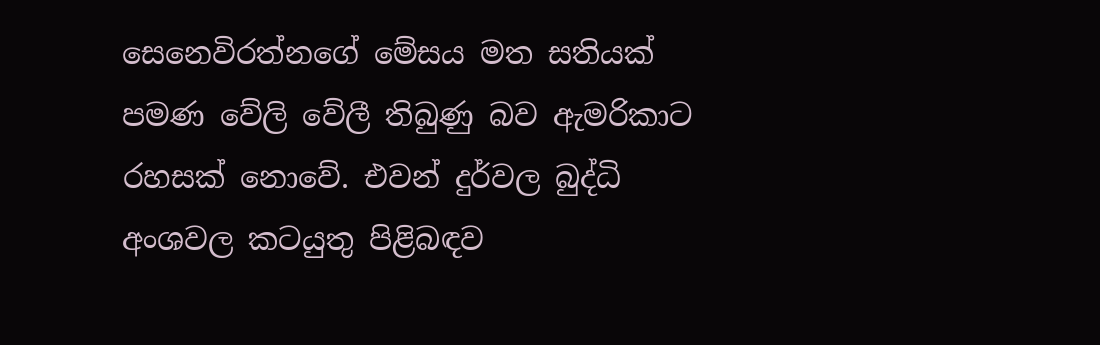සෙනෙවිරත්නගේ මේසය මත සතියක් පමණ වේලි වේලී තිබුණු බව ඇමරිකාට රහසක් නොවේ. එවන් දුර්වල බුද්ධි අංශවල කටයුතු පිළිබඳව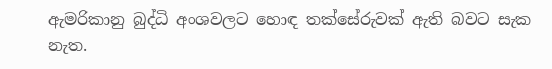ඇමරිකානු බුද්ධි අංශවලට හොඳ තක්සේරුවක් ඇති බවට සැක නැත.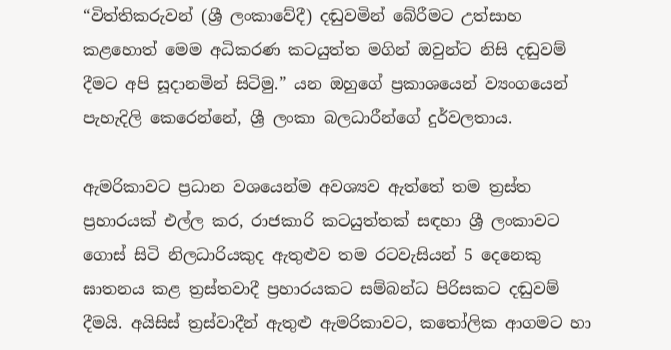“විත්තිකරුවන් (ශ්‍රී ලංකාවේදී) දඬුවමින් බේරීමට උත්සාහ කළහොත් මෙම අධිකරණ කටයුත්ත මගින් ඔවුන්ට නිසි දඬුවම් දීමට අපි සූදානමින් සිටිමු.” යන ඔහුගේ ප්‍රකාශයෙන් ව්‍යංගයෙන් පැහැදිලි කෙරෙන්නේ, ශ්‍රී ලංකා බලධාරීන්ගේ දුර්වලතාය.

ඇමරිකාවට ප්‍රධාන වශයෙන්ම අවශ්‍යව ඇත්තේ තම ත්‍රස්ත ප්‍රහාරයක් එල්ල කර, රාජකාරි කටයුත්තක් සඳහා ශ්‍රී ලංකාවට ගොස් සිටි නිලධාරියකුද ඇතුළුව තම රටවැසියන් 5 දෙනෙකු ඝාතනය කළ ත්‍රස්තවාදී ප්‍රහාරයකට සම්බන්ධ පිරිසකට දඬුවම් දීමයි. අයිසිස් ත්‍රස්වාදීන් ඇතුළු ඇමරිකාවට, කතෝලික ආගමට හා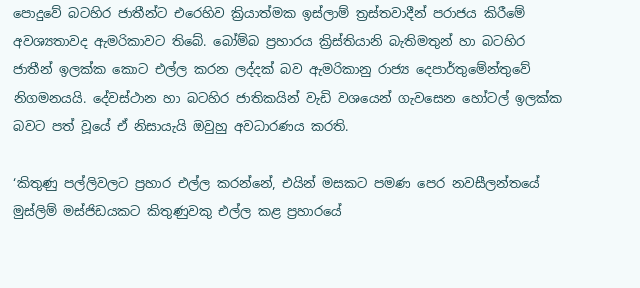පොදුවේ බටහිර ජාතීන්ට එරෙහිව ක්‍රියාත්මක ඉස්ලාම් ත්‍රස්තවාදීන් පරාජය කිරීමේ අවශ්‍යතාවද ඇමරිකාවට තිබේ. බෝම්බ ප්‍රහාරය ක්‍රිස්තියානි බැතිමතුන් හා බටහිර ජාතීන් ඉලක්ක කොට එල්ල කරන ලද්දක් බව ඇමරිකානු රාජ්‍ය දෙපාර්තුමේන්තුවේ නිගමනයයි. දේවස්ථාන හා බටහිර ජාතිකයින් වැඩි වශයෙන් ගැවසෙන හෝටල් ඉලක්ක බවට පත් වූයේ ඒ නිසායැයි ඔවුහු අවධාරණය කරති.

‘කිතුණු පල්ලිවලට ප්‍රහාර එල්ල කරන්නේ, එයින් මසකට පමණ පෙර නවසීලන්තයේ මුස්ලිම් මස්ජිඩයකට කිතුණුවකු එල්ල කළ ප්‍රහාරයේ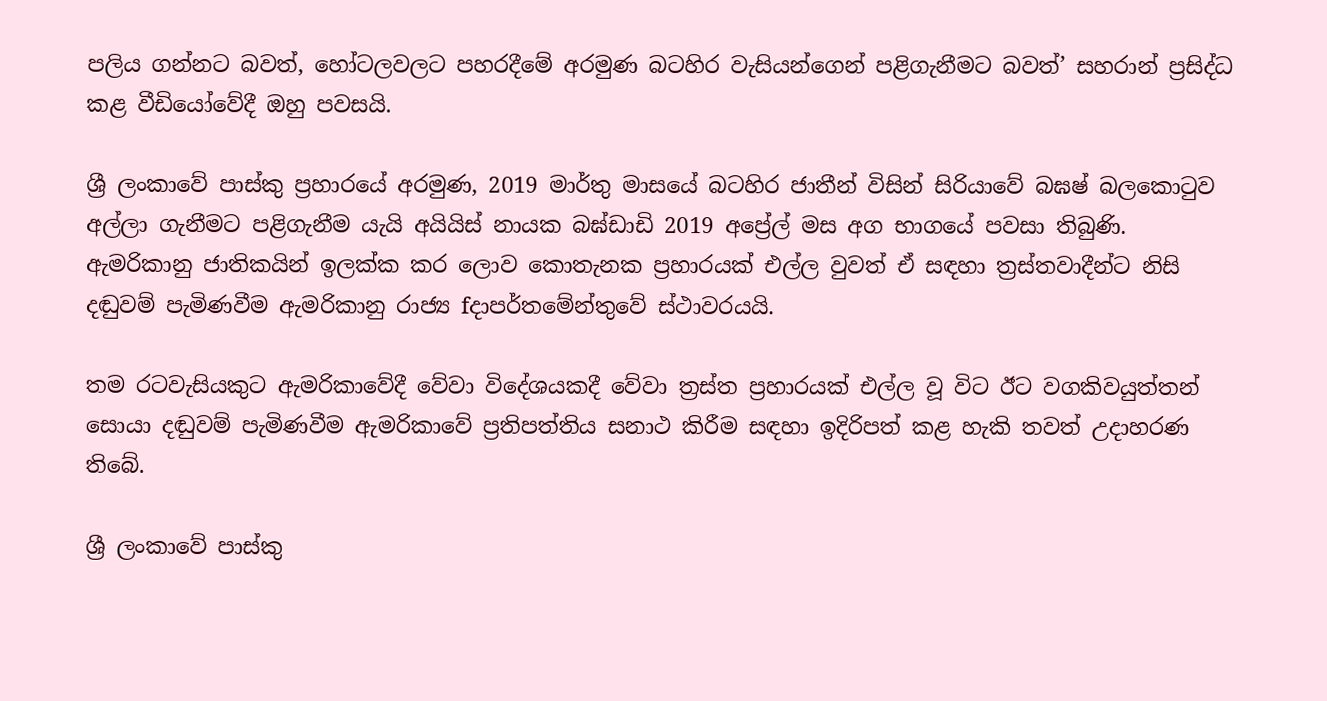පලිය ගන්නට බවත්, හෝටලවලට පහරදීමේ අරමුණ බටහිර වැසියන්ගෙන් පළිගැනීමට බවත්’ සහරාන් ප්‍රසිද්ධ කළ වීඩියෝවේදී ඔහු පවසයි.

ශ්‍රී ලංකාවේ පාස්කු ප්‍රහාරයේ අරමුණ, 2019 මාර්තු මාසයේ බටහිර ජාතීන් විසින් සිරියාවේ බඝෂ් බලකොටුව අල්ලා ගැනීමට පළිගැනීම යැයි අයියිස් නායක බඝ්ඩාඩි 2019 අප්‍රේල් මස අග භාගයේ පවසා තිබුණි. ඇමරිකානු ජාතිකයින් ඉලක්ක කර ලොව කොතැනක ප්‍රහාරයක් එල්ල වුවත් ඒ සඳහා ත්‍රස්තවාදීන්ට නිසි දඬුවම් පැමිණවීම ඇමරිකානු රාජ්‍ය fදාපර්තමේන්තුවේ ස්ථාවරයයි.

තම රටවැසියකුට ඇමරිකාවේදී වේවා විදේශයකදී වේවා ත්‍රස්ත ප්‍රහාරයක් එල්ල වූ විට ඊට වගකිවයුත්තන් සොයා දඬුවම් පැමිණවීම ඇමරිකාවේ ප්‍රතිපත්තිය සනාථ කිරීම සඳහා ඉදිරිපත් කළ හැකි තවත් උදාහරණ තිබේ.

ශ්‍රී ලංකාවේ පාස්කු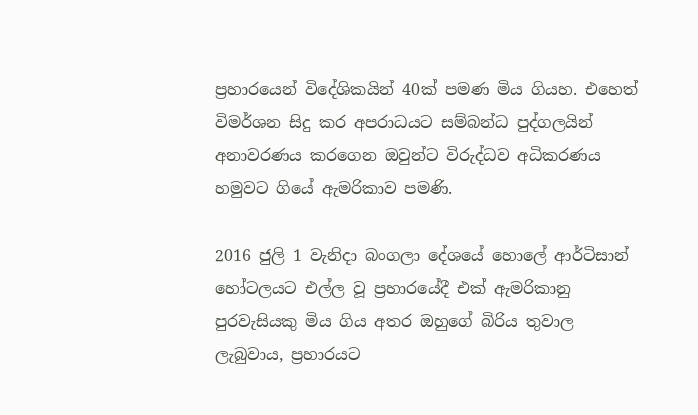ප්‍රහාරයෙන් විදේශිකයින් 40ක් පමණ මිය ගියහ. එහෙත් විමර්ශන සිදු කර අපරාධයට සම්බන්ධ පුද්ගලයින් අනාවරණය කරගෙන ඔවුන්ට විරුද්ධව අධිකරණය හමුවට ගියේ ඇමරිකාව පමණි.

2016 ජුලි 1 වැනිදා බංගලා දේශයේ හොලේ ආර්ටිසාන් හෝටලයට එල්ල වූ ප්‍රහාරයේදී එක් ඇමරිකානු පුරවැසියකු මිය ගිය අතර ඔහුගේ බිරිය තුවාල ලැබුවාය, ප්‍රහාරයට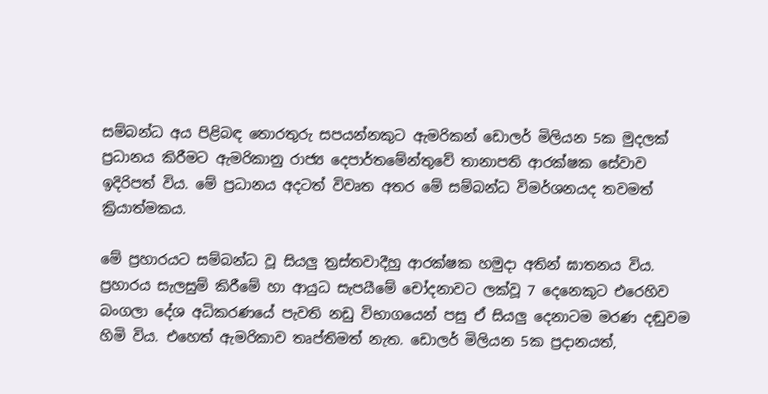සම්බන්ධ අය පිළිබඳ තොරතුරු සපයන්නකුට ඇමරිකන් ඩොලර් මිලියන 5ක මුදලක් ප්‍රධානය කිරීමට ඇමරිකානු රාජ්‍ය දෙපාර්තමේන්තුවේ තානාපති ආරක්ෂක සේවාව ඉදිරිපත් විය. මේ ප්‍රධානය අදටත් විවෘත අතර මේ සම්බන්ධ විමර්ශනයද තවමත් ක්‍රියාත්මකය.

මේ ප්‍රහාරයට සම්බන්ධ වූ සියලු ත්‍රස්තවාදීහු ආරක්ෂක හමුදා අතින් ඝාතනය විය. ප්‍රහාරය සැලසුම් කිරීමේ හා ආයුධ සැපයීමේ චෝදනාවට ලක්වූ 7 දෙනෙකුට එරෙහිව බංගලා දේශ අධිකරණයේ පැවති නඩු විභාගයෙන් පසු ඒ සියලු දෙනාටම මරණ දඬුවම හිමි විය. එහෙත් ඇමරිකාව තෘප්තිමත් නැත. ඩොලර් මිලියන 5ක ප්‍රදානයත්,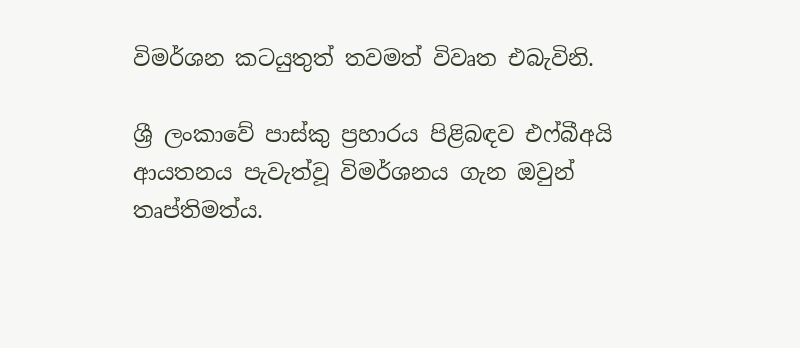විමර්ශන කටයුතුත් තවමත් විවෘත එබැවිනි.

ශ්‍රී ලංකාවේ පාස්කු ප්‍රහාරය පිළිබඳව එෆ්බීඅයි ආයතනය පැවැත්වූ විමර්ශනය ගැන ඔවුන් තෘප්තිමත්ය.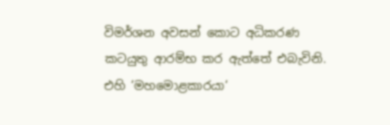විමර්ශන අවසන් කොට අධිකරණ කටයුතු ආරම්භ කර ඇත්තේ එබැවිනි. එහි ‘මහමොළකාරයා‘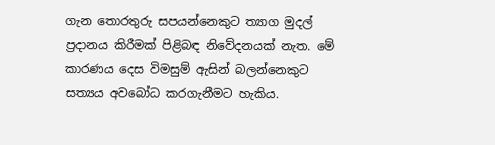ගැන තොරතුරු සපයන්නෙකුට ත්‍යාග මුදල් ප්‍රදානය කිරීමක් පිළිබඳ නිවේදනයක් නැත. මේ කාරණය දෙස විමසුම් ඇසින් බලන්නෙකුට සත්‍යය අවබෝධ කරගැනීමට හැකිය.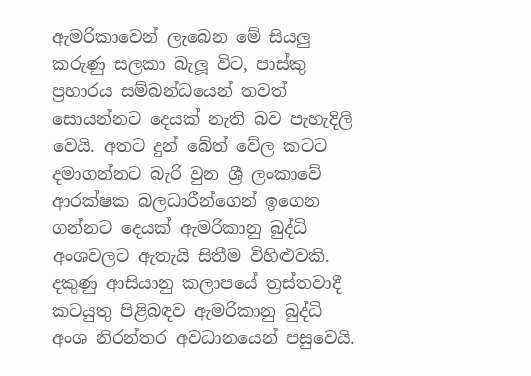ඇමරිකාවෙන් ලැබෙන මේ සියලු කරුණු සලකා බැලූ විට, පාස්කු ප්‍රහාරය සම්බන්ධයෙන් තවත් සොයන්නට දෙයක් නැති බව පැහැදිලි වෙයි. අතට දුන් බේත් වේල කටට දමාගන්නට බැරි වුන ශ්‍රී ලංකාවේ ආරක්ෂක බලධාරීන්ගෙන් ඉගෙන ගන්නට දෙයක් ඇමරිකානු බුද්ධි අංශවලට ඇතැයි සිතීම විහිළුවකි. දකුණු ආසියානු කලාපයේ ත්‍රස්තවාදී කටයුතු පිළිබඳව ඇමරිකානු බුද්ධි අංශ නිරන්තර අවධානයෙන් පසුවෙයි.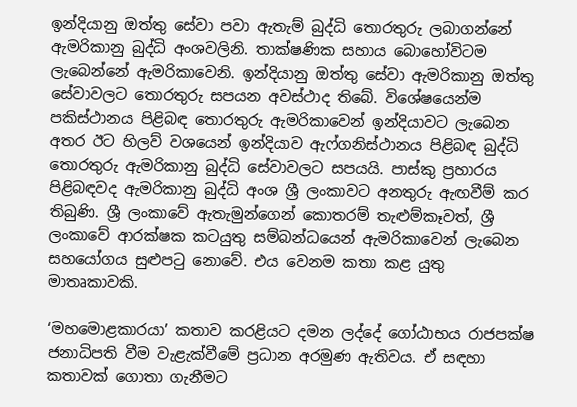ඉන්දියානු ඔත්තු සේවා පවා ඇතැම් බුද්ධි තොරතුරු ලබාගන්නේ ඇමරිකානු බුද්ධි අංශවලිනි. තාක්ෂණික සහාය බොහෝවිටම ලැබෙන්නේ ඇමරිකාවෙනි. ඉන්දියානු ඔත්තු සේවා ඇමරිකානු ඔත්තු සේවාවලට තොරතුරු සපයන අවස්ථාද තිබේ. විශේෂයෙන්ම පකිස්ථානය පිළිබඳ තොරතුරු ඇමරිකාවෙන් ඉන්දියාවට ලැබෙන අතර ඊට හිලව් වශයෙන් ඉන්දියාව ඇෆ්ගනිස්ථානය පිළිබඳ බුද්ධි තොරතුරු ඇමරිකානු බුද්ධි සේවාවලට සපයයි. පාස්කු ප්‍රහාරය පිළිබඳවද ඇමරිකානු බුද්ධි අංශ ශ්‍රී ලංකාවට අනතුරු ඇඟවීම් කර තිබුණි. ශ්‍රී ලංකාවේ ඇතැමුන්ගෙන් කොතරම් තැළුම්කෑවත්, ශ්‍රී ලංකාවේ ආරක්ෂක කටයුතු සම්බන්ධයෙන් ඇමරිකාවෙන් ලැබෙන සහයෝගය සුළුපටු නොවේ. එය වෙනම කතා කළ යුතු මාතෘකාවකි.

‘මහමොළකාරයා’ කතාව කරළියට දමන ලද්දේ ගෝඨාභය රාජපක්ෂ ජනාධිපති වීම වැළැක්වීමේ ප්‍රධාන අරමුණ ඇතිවය. ඒ සඳහා කතාවක් ගොතා ගැනීමට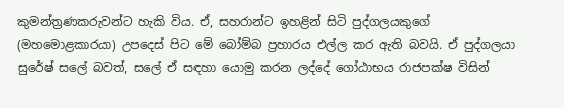කුමන්ත්‍රණකරුවන්ට හැකි විය. ඒ, සහරාන්ට ඉහළින් සිටි පුද්ගලයකුගේ (මහමොළකාරයා) උපදෙස් පිට මේ බෝම්බ ප්‍රහාරය එල්ල කර ඇති බවයි. ඒ පුද්ගලයා සුරේෂ් සලේ බවත්, සලේ ඒ සඳහා යොමු කරන ලද්දේ ගෝඨාභය රාජපක්ෂ විසින්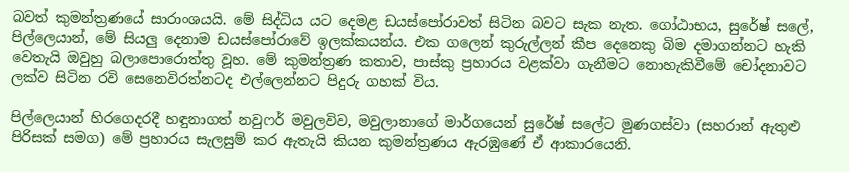බවත් කුමන්ත්‍රණයේ සාරාංශයයි. මේ සිද්ධිය යට දෙමළ ඩයස්පෝරාවත් සිටින බවට සැක නැත. ගෝඨාභය, සුරේෂ් සලේ, පිල්ලෙයාන්, මේ සියලු දෙනාම ඩයස්පෝරාවේ ඉලක්කයන්ය. එක ගලෙන් කුරුල්ලන් කීප දෙනෙකු බිම දමාගන්නට හැකි වෙතැයි ඔවුහු බලාපොරොත්තු වූහ. මේ කුමන්ත්‍රණ කතාව, පාස්කු ප්‍රහාරය වළක්වා ගැනීමට නොහැකිවීමේ චෝදනාවට ලක්ව සිටින රවි සෙනෙවිරත්නටද එල්ලෙන්නට පිදුරු ගහක් විය.

පිල්ලෙයාන් හිරගෙදරදී හඳුනාගත් නවුෆර් මවුලවිව, මවුලානාගේ මාර්ගයෙන් සුරේෂ් සලේට මුණගස්වා (සහරාන් ඇතුළු පිරිසක් සමග) මේ ප්‍රහාරය සැලසුම් කර ඇතැයි කියන කුමන්ත්‍රණය ඇරඹුණේ ඒ ආකාරයෙනි.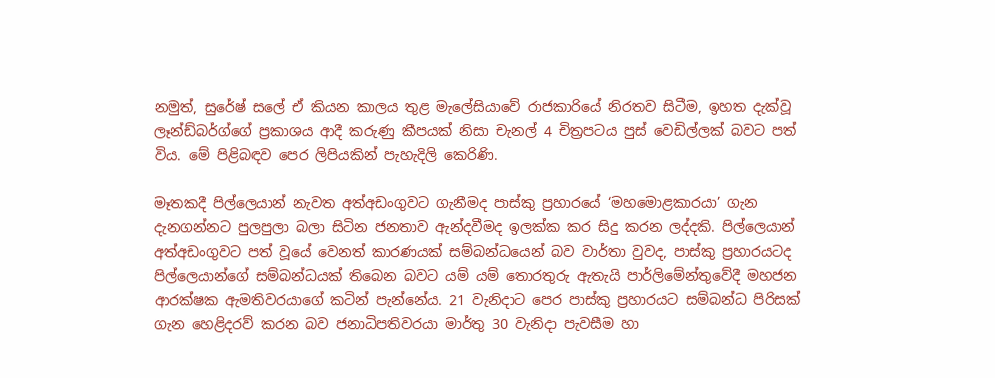නමුත්, සුරේෂ් සලේ ඒ කියන කාලය තුළ මැලේසියාවේ රාජකාරියේ නිරතව සිටීම, ඉහත දැක්වූ ලෑන්ඩ්බර්ග්ගේ ප්‍රකාශය ආදී කරුණු කීපයක් නිසා චැනල් 4 චිත්‍රපටය පුස් වෙඩිල්ලක් බවට පත් විය. මේ පිළිබඳව පෙර ලිපියකින් පැහැදිලි කෙරිණි.

මෑතකදී පිල්ලෙයාන් නැවත අත්අඩංගුවට ගැනීමද පාස්කු ප්‍රහාරයේ ‘මහමොළකාරයා’ ගැන දැනගන්නට පුලපුලා බලා සිටින ජනතාව ඇන්දවීමද ඉලක්ක කර සිදු කරන ලද්දකි. පිල්ලෙයාන් අත්අඩංගුවට පත් වූයේ වෙනත් කාරණයක් සම්බන්ධයෙන් බව වාර්තා වුවද, පාස්කු ප්‍රහාරයටද පිල්ලෙයාන්ගේ සම්බන්ධයක් තිබෙන බවට යම් යම් තොරතුරු ඇතැයි පාර්ලිමේන්තුවේදී මහජන ආරක්ෂක ඇමතිවරයාගේ කටින් පැන්නේය. 21 වැනිදාට පෙර පාස්කු ප්‍රහාරයට සම්බන්ධ පිරිසක් ගැන හෙළිදරව් කරන බව ජනාධිපතිවරයා මාර්තු 30 වැනිදා පැවසීම හා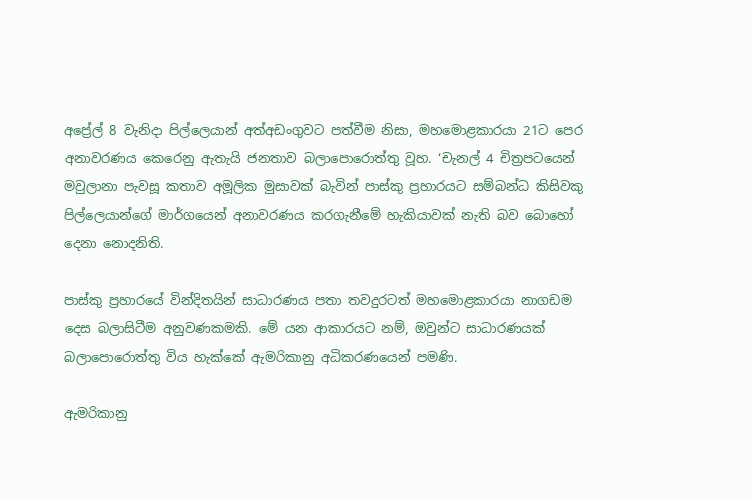අප්‍රේල් 8 වැනිදා පිල්ලෙයාන් අත්අඩංගුවට පත්වීම නිසා, මහමොළකාරයා 21ට පෙර අනාවරණය කෙරෙනු ඇතැයි ජනතාව බලාපොරොත්තු වූහ. ‘චැනල් 4 චිත්‍රපටයෙන් මවුලානා පැවසූ කතාව අමූලික මුසාවක් බැවින් පාස්කු ප්‍රහාරයට සම්බන්ධ කිසිවකු පිල්ලෙයාන්ගේ මාර්ගයෙන් අනාවරණය කරගැනීමේ හැකියාවක් නැති බව බොහෝ දෙනා නොදනිති.

පාස්කු ප්‍රහාරයේ වින්දිතයින් සාධාරණය පතා තවදුරටත් මහමොළකාරයා නාගඩම දෙස බලාසිටීම අනුවණකමකි. මේ යන ආකාරයට නම්, ඔවුන්ට සාධාරණයක් බලාපොරොත්තු විය හැක්කේ ඇමරිකානු අධිකරණයෙන් පමණි.

ඇමරිකානු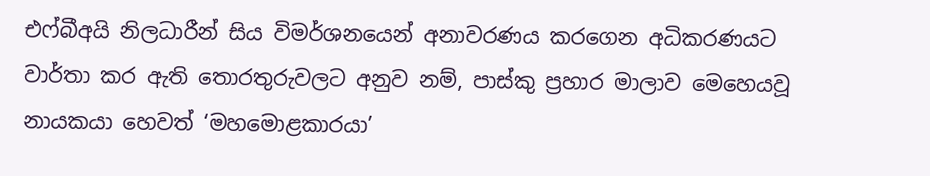එෆ්බීඅයි නිලධාරීන් සිය විමර්ශනයෙන් අනාවරණය කරගෙන අධිකරණයට වාර්තා කර ඇති තොරතුරුවලට අනුව නම්, පාස්කු ප්‍රහාර මාලාව මෙහෙයවූ නායකයා හෙවත් ‘මහමොළකාරයා’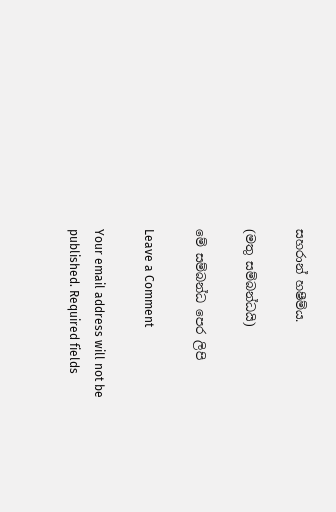සහරාන් හෂීම්ය.

(මතු සම්බන්ධයි)

මේ සම්බන්ධ පෙර ලිපි

Leave a Comment

Your email address will not be published. Required fields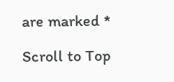are marked *

Scroll to Top